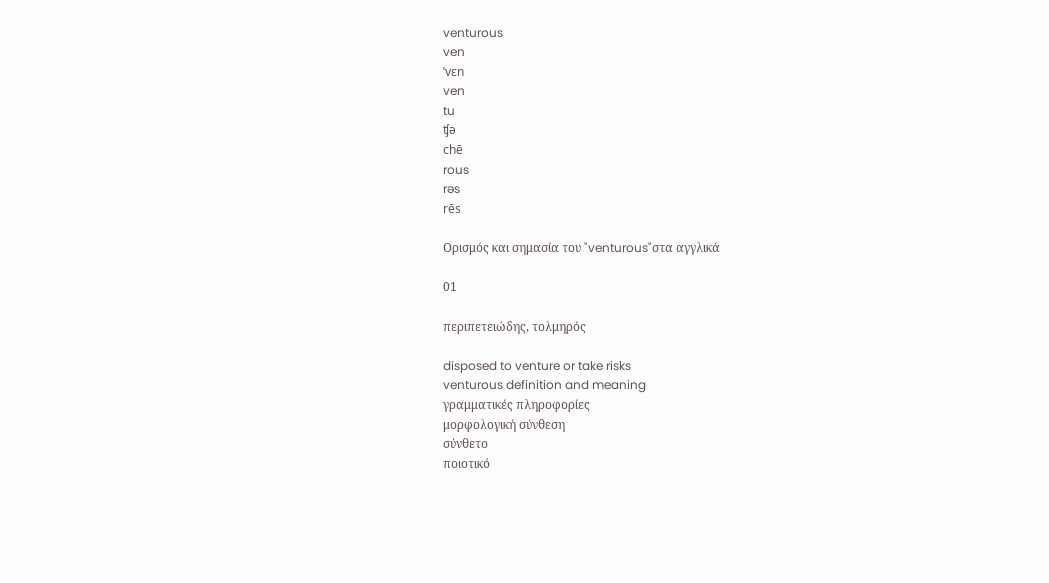venturous
ven
ˈvɛn
ven
tu
ʧə
chē
rous
rəs
rēs

Ορισμός και σημασία του "venturous"στα αγγλικά

01

περιπετειώδης, τολμηρός

disposed to venture or take risks
venturous definition and meaning
γραμματικές πληροφορίες
μορφολογική σύνθεση
σύνθετο
ποιοτικό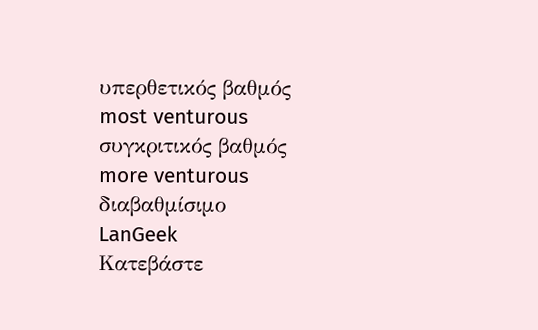υπερθετικός βαθμός
most venturous
συγκριτικός βαθμός
more venturous
διαβαθμίσιμο
LanGeek
Κατεβάστε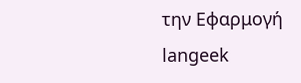την Εφαρμογή
langeek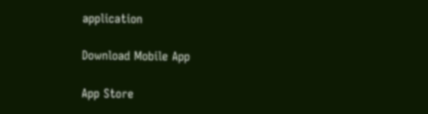application

Download Mobile App

App Store